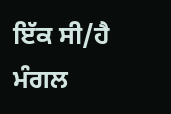ਇੱਕ ਸੀ/ਹੈ ਮੰਗਲ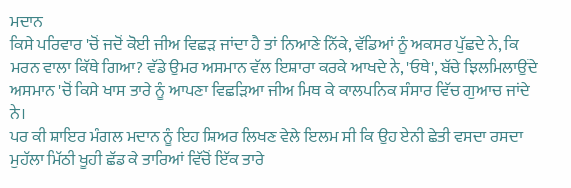ਮਦਾਨ
ਕਿਸੇ ਪਰਿਵਾਰ 'ਚੋਂ ਜਦੋਂ ਕੋਈ ਜੀਅ ਵਿਛੜ ਜਾਂਦਾ ਹੈ ਤਾਂ ਨਿਆਣੇ ਨਿੱਕੇ, ਵੱਡਿਆਂ ਨੂੰ ਅਕਸਰ ਪੁੱਛਦੇ ਨੇ, ਕਿ ਮਰਨ ਵਾਲਾ ਕਿੱਥੇ ਗਿਆ? ਵੱਡੇ ਉਮਰ ਅਸਮਾਨ ਵੱਲ ਇਸ਼ਾਰਾ ਕਰਕੇ ਆਖਦੇ ਨੇ, 'ਓਥੇ', ਬੱਚੇ ਝਿਲਮਿਲਾਉਂਦੇ ਅਸਮਾਨ 'ਚੋਂ ਕਿਸੇ ਖਾਸ ਤਾਰੇ ਨੂੰ ਆਪਣਾ ਵਿਛੜਿਆ ਜੀਅ ਮਿਥ ਕੇ ਕਾਲਪਨਿਕ ਸੰਸਾਰ ਵਿੱਚ ਗੁਆਚ ਜਾਂਦੇ ਨੇ।
ਪਰ ਕੀ ਸ਼ਾਇਰ ਮੰਗਲ ਮਦਾਨ ਨੂੰ ਇਹ ਸ਼ਿਅਰ ਲਿਖਣ ਵੇਲੇ ਇਲਮ ਸੀ ਕਿ ਉਹ ਏਨੀ ਛੇਤੀ ਵਸਦਾ ਰਸਦਾ ਮੁਹੱਲਾ ਮਿੱਠੀ ਖੂਹੀ ਛੱਡ ਕੇ ਤਾਰਿਆਂ ਵਿੱਚੋਂ ਇੱਕ ਤਾਰੇ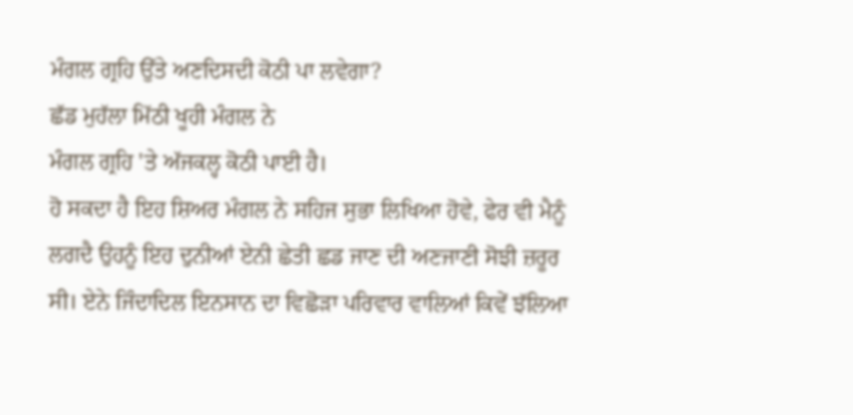ਮੰਗਲ ਗ੍ਰਹਿ ਉੱਤੇ ਅਣਦਿਸਦੀ ਕੋਠੀ ਪਾ ਲਵੇਗਾ?
ਛੱਡ ਮੁਹੱਲਾ ਮਿੱਠੀ ਖੂਹੀ ਮੰਗਲ ਨੇ
ਮੰਗਲ ਗ੍ਰਹਿ 'ਤੇ ਅੱਜਕਲ੍ਹ ਕੋਠੀ ਪਾਈ ਹੈ।
ਹੋ ਸਕਦਾ ਹੈ ਇਹ ਸ਼ਿਅਰ ਮੰਗਲ ਨੇ ਸਹਿਜ ਸੁਭਾ ਲਿਖਿਆ ਹੋਵੇ, ਫੇਰ ਵੀ ਮੈਨੂੰ ਲਗਦੈ ਉਹਨੂੰ ਇਹ ਦੁਨੀਆਂ ਏਨੀ ਛੇਤੀ ਛਡ ਜਾਣ ਦੀ ਅਣਜਾਣੀ ਸੋਝੀ ਜ਼ਰੂਰ ਸੀ। ਏਨੇ ਜਿੰਦਾਦਿਲ ਇਨਸਾਨ ਦਾ ਵਿਛੋੜਾ ਪਰਿਵਾਰ ਵਾਲਿਆਂ ਕਿਵੇਂ ਝੱਲਿਆ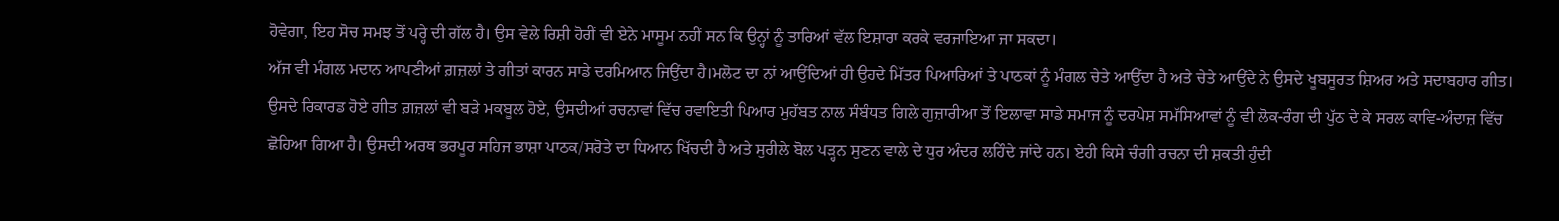ਹੋਵੇਗਾ, ਇਹ ਸੋਚ ਸਮਝ ਤੋਂ ਪਰ੍ਹੇ ਦੀ ਗੱਲ ਹੈ। ਉਸ ਵੇਲੇ ਰਿਸ਼ੀ ਹੋਰੀਂ ਵੀ ਏਨੇ ਮਾਸੂਮ ਨਹੀਂ ਸਨ ਕਿ ਉਨ੍ਹਾਂ ਨੂੰ ਤਾਰਿਆਂ ਵੱਲ ਇਸ਼ਾਰਾ ਕਰਕੇ ਵਰਜਾਇਆ ਜਾ ਸਕਦਾ।
ਅੱਜ ਵੀ ਮੰਗਲ ਮਦਾਨ ਆਪਣੀਆਂ ਗ਼ਜ਼ਲਾਂ ਤੇ ਗੀਤਾਂ ਕਾਰਨ ਸਾਡੇ ਦਰਮਿਆਨ ਜਿਉਂਦਾ ਹੈ।ਮਲੋਟ ਦਾ ਨਾਂ ਆਉਂਦਿਆਂ ਹੀ ਉਹਦੇ ਮਿੱਤਰ ਪਿਆਰਿਆਂ ਤੇ ਪਾਠਕਾਂ ਨੂੰ ਮੰਗਲ ਚੇਤੇ ਆਉਂਦਾ ਹੈ ਅਤੇ ਚੇਤੇ ਆਉਂਦੇ ਨੇ ਉਸਦੇ ਖੂਬਸੂਰਤ ਸ਼ਿਅਰ ਅਤੇ ਸਦਾਬਹਾਰ ਗੀਤ। ਉਸਦੇ ਰਿਕਾਰਡ ਹੋਏ ਗੀਤ ਗ਼ਜ਼ਲਾਂ ਵੀ ਬੜੇ ਮਕਬੂਲ ਹੋਏ, ਉਸਦੀਆਂ ਰਚਨਾਵਾਂ ਵਿੱਚ ਰਵਾਇਤੀ ਪਿਆਰ ਮੁਹੱਬਤ ਨਾਲ ਸੰਬੰਧਤ ਗਿਲੇ ਗੁਜ਼ਾਰੀਆ ਤੋਂ ਇਲਾਵਾ ਸਾਡੇ ਸਮਾਜ ਨੂੰ ਦਰਪੇਸ਼ ਸਮੱਸਿਆਵਾਂ ਨੂੰ ਵੀ ਲੋਕ-ਰੰਗ ਦੀ ਪੁੱਠ ਦੇ ਕੇ ਸਰਲ ਕਾਵਿ-ਅੰਦਾਜ਼ ਵਿੱਚ ਛੋਹਿਆ ਗਿਆ ਹੈ। ਉਸਦੀ ਅਰਥ ਭਰਪੂਰ ਸਹਿਜ ਭਾਸ਼ਾ ਪਾਠਕ/ਸਰੋਤੇ ਦਾ ਧਿਆਨ ਖਿੱਚਦੀ ਹੈ ਅਤੇ ਸੁਰੀਲੇ ਬੋਲ ਪੜ੍ਹਨ ਸੁਣਨ ਵਾਲੇ ਦੇ ਧੁਰ ਅੰਦਰ ਲਹਿੰਦੇ ਜਾਂਦੇ ਹਨ। ਏਹੀ ਕਿਸੇ ਚੰਗੀ ਰਚਨਾ ਦੀ ਸ਼ਕਤੀ ਹੁੰਦੀ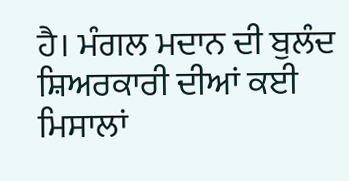ਹੈ। ਮੰਗਲ ਮਦਾਨ ਦੀ ਬੁਲੰਦ ਸ਼ਿਅਰਕਾਰੀ ਦੀਆਂ ਕਈ ਮਿਸਾਲਾਂ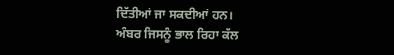ਦਿੱਤੀਆਂ ਜਾ ਸਕਦੀਆਂ ਹਨ।
ਅੰਬਰ ਜਿਸਨੂੰ ਭਾਲ ਰਿਹਾ ਕੱਲ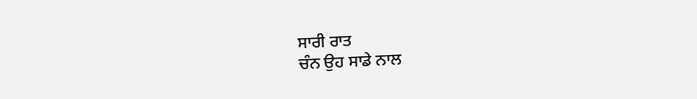ਸਾਰੀ ਰਾਤ
ਚੰਨ ਉਹ ਸਾਡੇ ਨਾਲ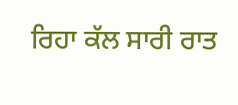ਰਿਹਾ ਕੱਲ ਸਾਰੀ ਰਾਤ